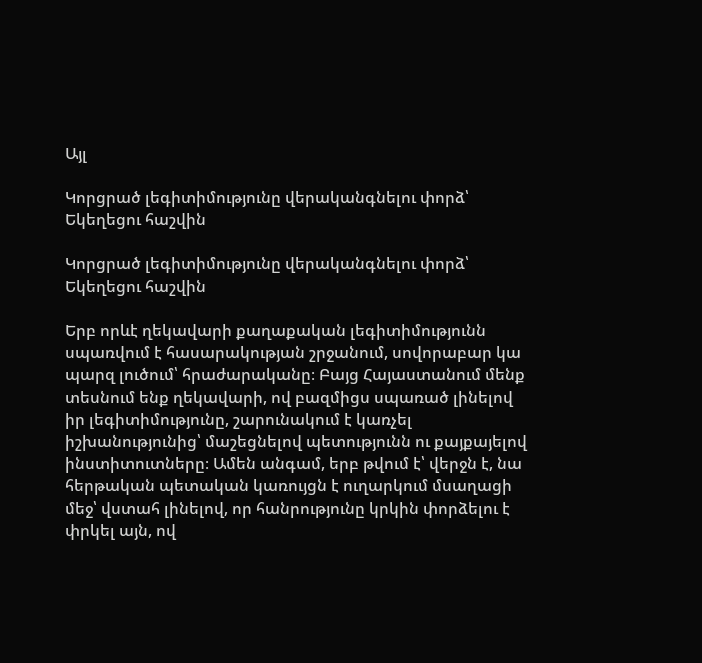Այլ

Կորցրած լեգիտիմությունը վերականգնելու փորձ՝ Եկեղեցու հաշվին

Կորցրած լեգիտիմությունը վերականգնելու փորձ՝ Եկեղեցու հաշվին

Երբ որևէ ղեկավարի քաղաքական լեգիտիմությունն սպառվում է հասարակության շրջանում, սովորաբար կա պարզ լուծում՝ հրաժարականը։ Բայց Հայաստանում մենք տեսնում ենք ղեկավարի, ով բազմիցս սպառած լինելով իր լեգիտիմությունը, շարունակում է կառչել իշխանությունից՝ մաշեցնելով պետությունն ու քայքայելով ինստիտուտները։ Ամեն անգամ, երբ թվում է՝ վերջն է, նա հերթական պետական կառույցն է ուղարկում մսաղացի մեջ՝ վստահ լինելով, որ հանրությունը կրկին փորձելու է փրկել այն, ով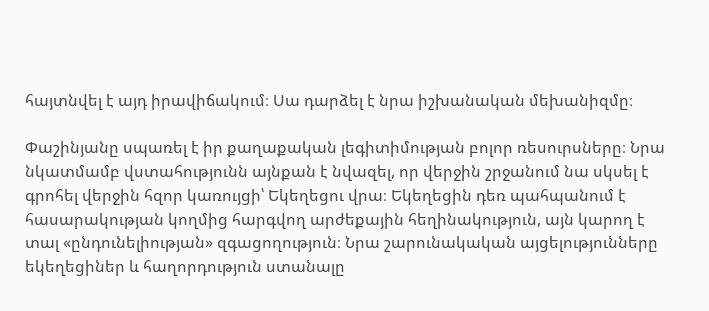հայտնվել է այդ իրավիճակում։ Սա դարձել է նրա իշխանական մեխանիզմը։

Փաշինյանը սպառել է իր քաղաքական լեգիտիմության բոլոր ռեսուրսները։ Նրա նկատմամբ վստահությունն այնքան է նվազել, որ վերջին շրջանում նա սկսել է գրոհել վերջին հզոր կառույցի՝ Եկեղեցու վրա։ Եկեղեցին դեռ պահպանում է հասարակության կողմից հարգվող արժեքային հեղինակություն, այն կարող է տալ «ընդունելիության» զգացողություն։ Նրա շարունակական այցելությունները եկեղեցիներ և հաղորդություն ստանալը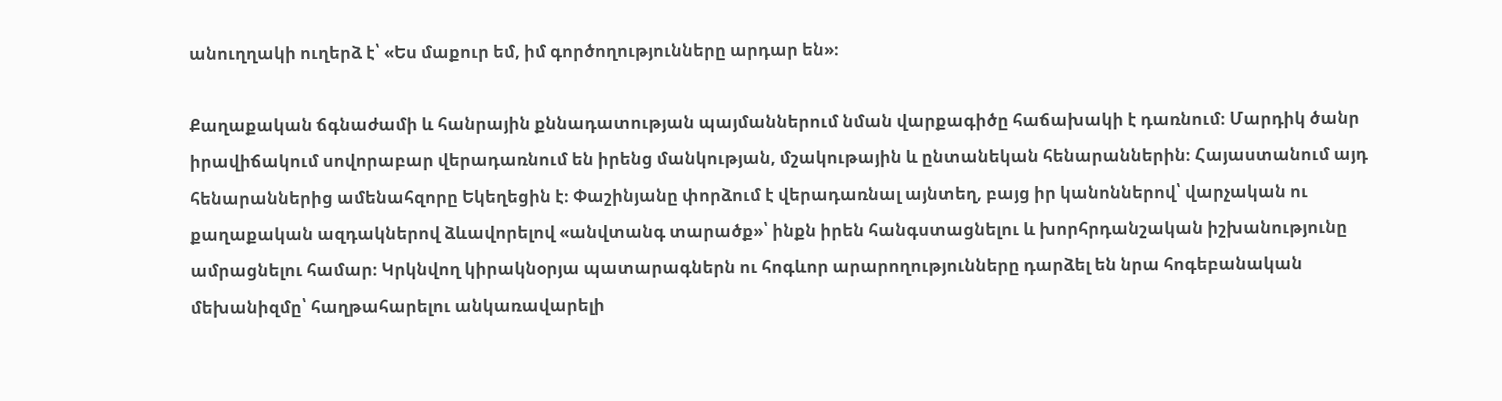անուղղակի ուղերձ է՝ «Ես մաքուր եմ, իմ գործողությունները արդար են»։

Քաղաքական ճգնաժամի և հանրային քննադատության պայմաններում նման վարքագիծը հաճախակի է դառնում։ Մարդիկ ծանր իրավիճակում սովորաբար վերադառնում են իրենց մանկության, մշակութային և ընտանեկան հենարաններին։ Հայաստանում այդ հենարաններից ամենահզորը Եկեղեցին է։ Փաշինյանը փորձում է վերադառնալ այնտեղ, բայց իր կանոններով՝ վարչական ու քաղաքական ազդակներով ձևավորելով «անվտանգ տարածք»՝ ինքն իրեն հանգստացնելու և խորհրդանշական իշխանությունը ամրացնելու համար։ Կրկնվող կիրակնօրյա պատարագներն ու հոգևոր արարողությունները դարձել են նրա հոգեբանական մեխանիզմը՝ հաղթահարելու անկառավարելի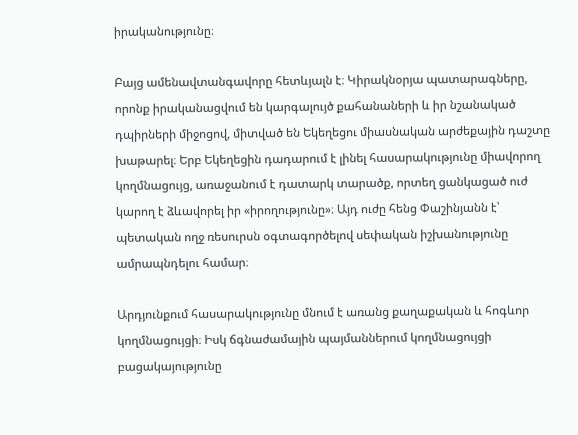իրականությունը։

Բայց ամենավտանգավորը հետևյալն է։ Կիրակնօրյա պատարագները, որոնք իրականացվում են կարգալույծ քահանաների և իր նշանակած դպիրների միջոցով, միտված են Եկեղեցու միասնական արժեքային դաշտը խաթարել։ Երբ Եկեղեցին դադարում է լինել հասարակությունը միավորող կողմնացույց, առաջանում է դատարկ տարածք, որտեղ ցանկացած ուժ կարող է ձևավորել իր «իրողությունը»։ Այդ ուժը հենց Փաշինյանն է՝ պետական ողջ ռեսուրսն օգտագործելով սեփական իշխանությունը ամրապնդելու համար։

Արդյունքում հասարակությունը մնում է առանց քաղաքական և հոգևոր կողմնացույցի։ Իսկ ճգնաժամային պայմաններում կողմնացույցի բացակայությունը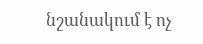նշանակում է ոչ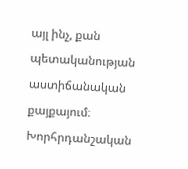այլ ինչ, քան պետականության աստիճանական քայքայում։ Խորհրդանշական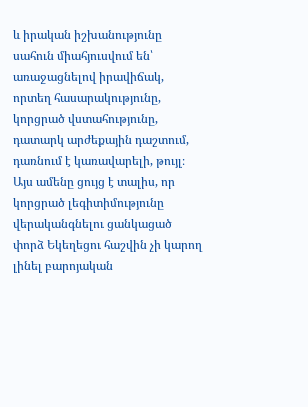և իրական իշխանությունը սահուն միահյուսվում են՝ առաջացնելով իրավիճակ, որտեղ հասարակությունը, կորցրած վստահությունը, դատարկ արժեքային դաշտում, դառնում է կառավարելի, թույլ։
Այս ամենը ցույց է տալիս, որ կորցրած լեգիտիմությունը վերականգնելու ցանկացած փորձ Եկեղեցու հաշվին չի կարող լինել բարոյական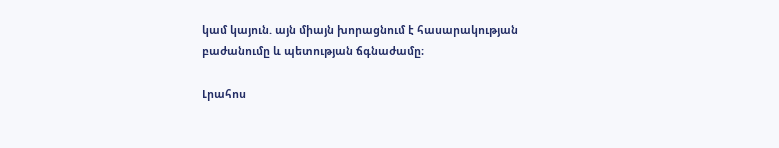կամ կայուն. այն միայն խորացնում է հասարակության բաժանումը և պետության ճգնաժամը։

Լրահոս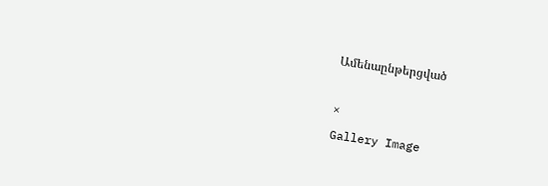Ամենաընթերցված

×
Gallery Image